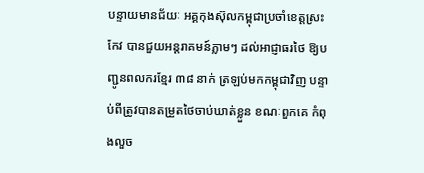បន្ទាយមានជ័យៈ អគ្គកុងស៊ុលកម្ពុជាប្រចាំខេត្តស្រះកែវ បានជួយអន្តរាគមន៍ភ្លាមៗ ដល់អាជ្ញាធរថៃ ឱ្យបញ្ជូនពលករខ្មែរ ៣៨ នាក់ ត្រឡប់មកកម្ពុជាវិញ បន្ទាប់ពីត្រូវបានតម្រួតថៃចាប់ឃាត់ខ្លួន ខណៈពួកគេ កំពុងលួច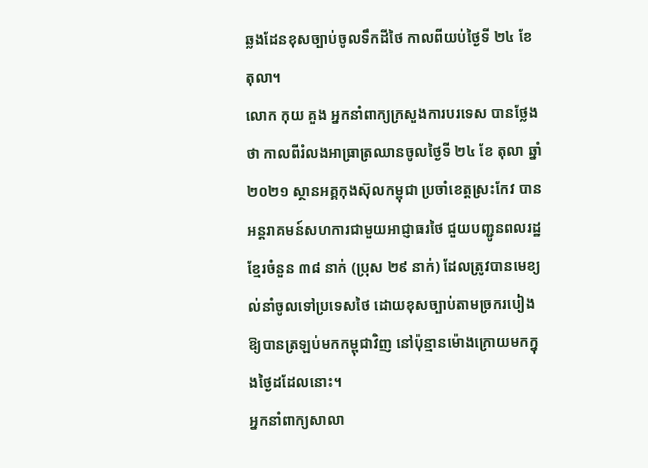ឆ្លងដែនខុសច្បាប់ចូលទឹកដីថៃ កាលពីយប់ថ្ងៃទី ២៤ ខែតុលា។
លោក កុយ គួង អ្នកនាំពាក្យក្រសួងការបរទេស បានថ្លែងថា កាលពីរំលងអាធ្រាត្រឈានចូលថ្ងៃទី ២៤ ខែ តុលា ឆ្នាំ ២០២១ ស្ថានអគ្គកុងស៊ុលកម្ពុជា ប្រចាំខេត្តស្រះកែវ បានអន្តរាគមន៍សហការជាមួយអាជ្ញាធរថៃ ជួយបញ្ជូនពលរដ្ឋខ្មែរចំនួន ៣៨ នាក់ (ប្រុស ២៩ នាក់) ដែលត្រូវបានមេខ្យល់នាំចូលទៅប្រទេសថៃ ដោយខុសច្បាប់តាមច្រករបៀង ឱ្យបានត្រឡប់មកកម្ពុជាវិញ នៅប៉ុន្មានម៉ោងក្រោយមកក្នុងថ្ងៃដដែលនោះ។
អ្នកនាំពាក្យសាលា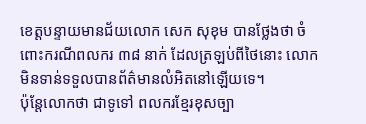ខេត្តបន្ទាយមានជ័យលោក សេក សុខុម បានថ្លែងថា ចំពោះករណីពលករ ៣៨ នាក់ ដែលត្រឡប់ពីថៃនោះ លោកមិនទាន់ទទួលបានព័ត៌មានលំអិតនៅឡើយទេ។
ប៉ុន្តែលោកថា ជាទូទៅ ពលករខ្មែរខុសច្បា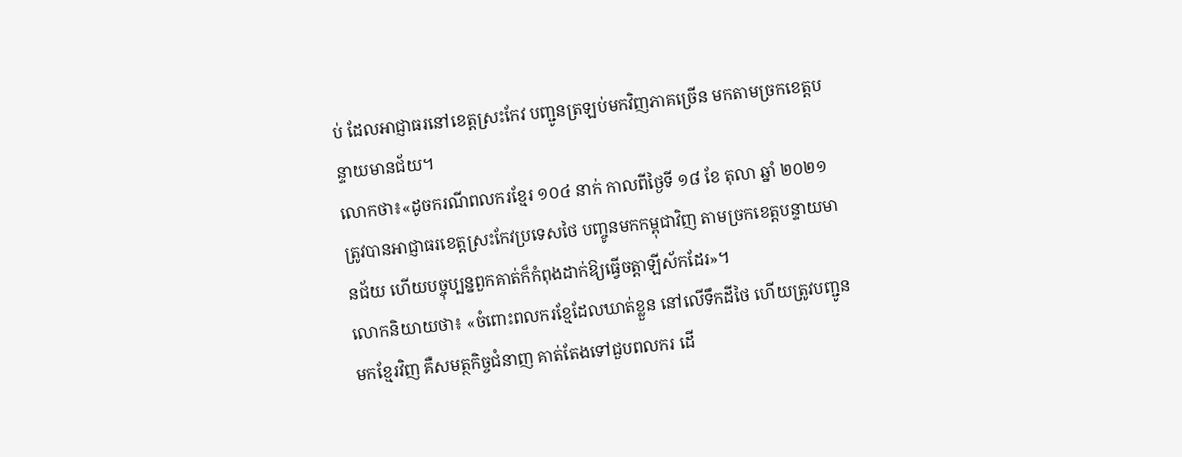ប់ ដែលអាជ្ញាធរនៅខេត្តស្រះកែវ បញ្ជូនត្រឡប់មកវិញភាគច្រើន មកតាមច្រកខេត្តបន្ទាយមានជ័យ។
លោកថា៖«ដូចករណីពលករខ្មែរ ១០៤ នាក់ កាលពីថ្ងៃទី ១៨ ខែ តុលា ឆ្នាំ ២០២១ ត្រូវបានអាជ្ញាធរខេត្តស្រះកែវប្រទេសថៃ បញ្ចូនមកកម្ពុជាវិញ តាមច្រកខេត្តបន្ទាយមានជ័យ ហើយបច្ចុប្បន្នពួកគាត់ក៏កំពុងដាក់ឱ្យធ្វើចត្តាឡីស័កដែរ»។
លោកនិយាយថា៖ «ចំពោះពលករខ្មែដែលឃាត់ខ្លួន នៅលើទឹកដីថៃ ហើយត្រូវបញ្ជូនមកខ្មែរវិញ គឺសមត្ថកិច្ចជំនាញ គាត់តែងទៅជួបពលករ ដើ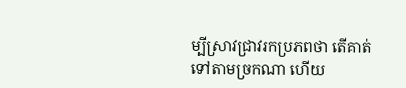ម្បីស្រាវជ្រាវរកប្រភពថា តើគាត់ទៅតាមច្រកណា ហើយ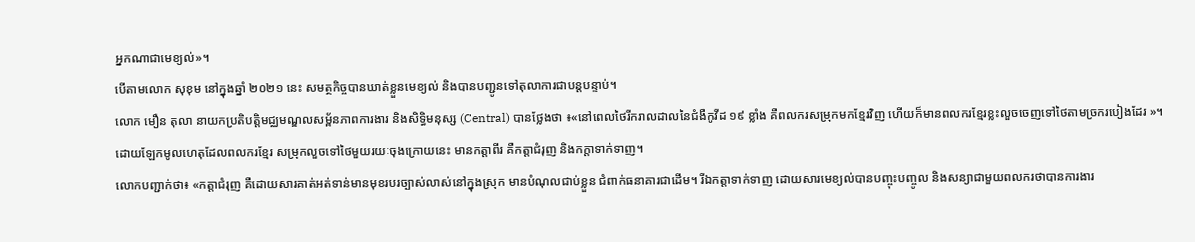អ្នកណាជាមេខ្យល់»។
បើតាមលោក សុខុម នៅក្នុងឆ្នាំ ២០២១ នេះ សមត្ថកិច្ចបានឃាត់ខ្លួនមេខ្យល់ និងបានបញ្ជូនទៅតុលាការជាបន្តបន្ទាប់។
លោក មឿន តុលា នាយកប្រតិបត្តិមជ្ឈមណ្ឌលសម្ព័នភាពការងារ និងសិទ្ធិមនុស្ស (Central) បានថ្លែងថា ៖«នៅពេលថៃរីករាលដាលនៃជំងឺកូវីដ ១៩ ខ្លាំង គឺពលករសម្រុកមកខ្មែរវិញ ហើយក៏មានពលករខ្មែរខ្លះលួចចេញទៅថៃតាមច្រករបៀងដែរ »។
ដោយឡែកមូលហេតុដែលពលករខ្មែរ សម្រុកលួចទៅថៃមួយរយៈចុងក្រោយនេះ មានកត្តាពីរ គឺកត្តាជំរុញ និងកក្តាទាក់ទាញ។
លោកបញ្ជាក់ថា៖ «កត្តាជំរុញ គឺដោយសារគាត់អត់ទាន់មានមុខរបរច្បាស់លាស់នៅក្នុងស្រុក មានបំណុលជាប់ខ្លួន ជំពាក់ធនាគារជាដើម។ រីឯកត្តាទាក់ទាញ ដោយសារមេខ្យល់បានបញ្ចុះបញ្ចូល និងសន្យាជាមួយពលករថាបានការងារ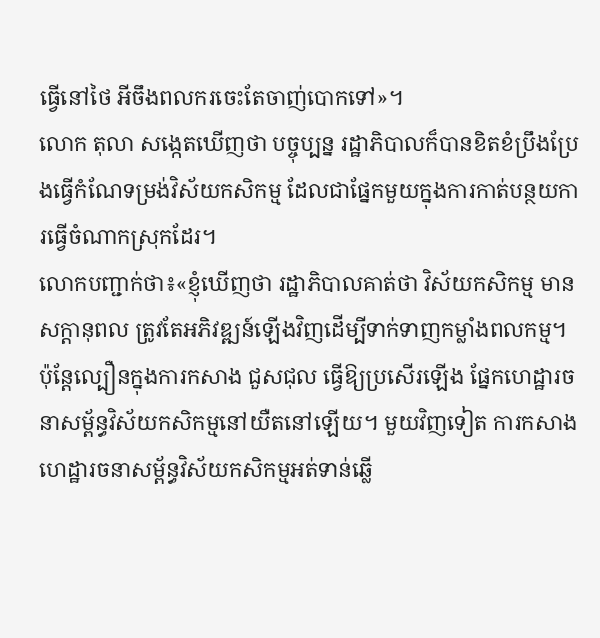ធ្វើនៅថៃ អីចឹងពលករចេះតែចាញ់បោកទៅ»។
លោក តុលា សង្កេតឃើញថា បច្ចុប្បន្ន រដ្ឋាភិបាលក៏បានខិតខំប្រឹងប្រែងធ្វើកំណែទម្រង់វិស័យកសិកម្ម ដែលជាផ្នែកមួយក្នុងការកាត់បន្ថយការធ្វើចំណាកស្រុកដែរ។
លោកបញ្ជាក់ថា៖«ខ្ញុំឃើញថា រដ្ឋាភិបាលគាត់ថា វិស័យកសិកម្ម មានសក្តានុពល ត្រូវតែអភិវឌ្ឍន៍ឡើងវិញដើម្បីទាក់ទាញកម្លាំងពលកម្ម។ ប៉ុន្តែល្បឿនក្នុងការកសាង ជួសជុល ធ្វើឱ្យប្រសើរឡើង ផ្នែកហេដ្ឋារចនាសម្ព័ន្ធវិស័យកសិកម្មនៅយឺតនៅឡើយ។ មួយវិញទៀត ការកសាងហេដ្ឋារចនាសម្ព័ន្ធវិស័យកសិកម្មអត់ទាន់ឆ្លើ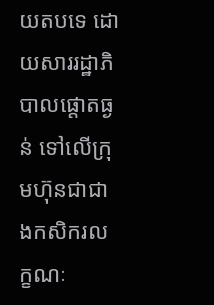យតបទេ ដោយសាររដ្ឋាភិបាលផ្តោតធ្ងន់ ទៅលើក្រុមហ៊ុនជាជាងកសិករលក្ខណៈ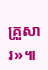គ្រួសារ»៕